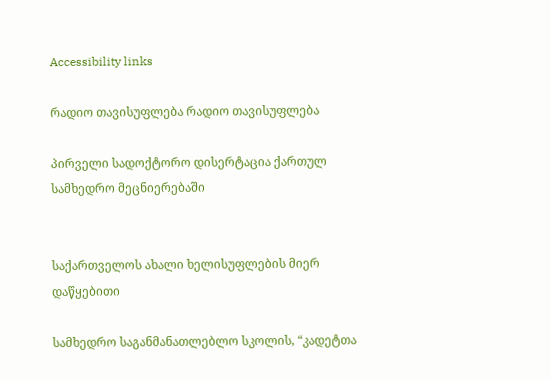Accessibility links

რადიო თავისუფლება რადიო თავისუფლება

პირველი სადოქტორო დისერტაცია ქართულ სამხედრო მეცნიერებაში


საქართველოს ახალი ხელისუფლების მიერ დაწყებითი

სამხედრო საგანმანათლებლო სკოლის, “კადეტთა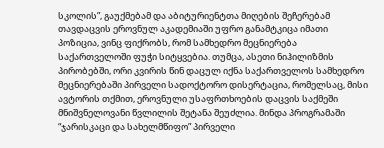სკოლის”, გაუქმებამ და აბიტურიენტთა მიღების შეჩერებამ თავდაცვის ეროვნულ აკადემიაში უფრო განამტკიცა იმათი პოზიცია, ვინც ფიქრობს, რომ სამხედრო მეცნიერება საქართველოში ფუჭი სიტყვებია. თუმცა, ასეთი ნიჰილიზმის პირობებში, ორი კვირის წინ დაცულ იქნა საქართველოს სამხედრო მეცნიერებაში პირველი სადოქტორო დისერტაცია, რომელსაც, მისი ავტორის თქმით, ეროვნული უსაფრთხოების დაცვის საქმეში მნიშვნელოვანი წვლილის შეტანა შეუძლია. მინდა პროგრამაში “ჯარისკაცი და სახელმწიფო” პირველი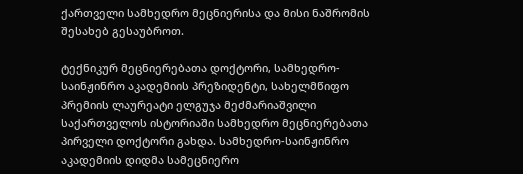ქართველი სამხედრო მეცნიერისა და მისი ნაშრომის შესახებ გესაუბროთ.

ტექნიკურ მეცნიერებათა დოქტორი, სამხედრო-საინჟინრო აკადემიის პრეზიდენტი, სახელმწიფო პრემიის ლაურეატი ელგუჯა მეძმარიაშვილი საქართველოს ისტორიაში სამხედრო მეცნიერებათა პირველი დოქტორი გახდა. სამხედრო-საინჟინრო აკადემიის დიდმა სამეცნიერო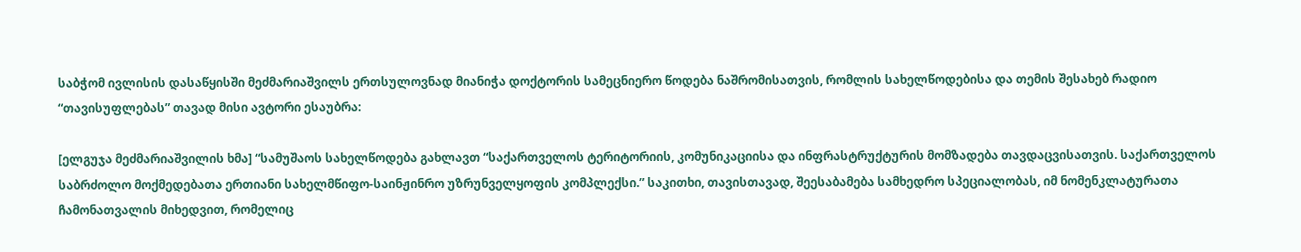საბჭომ ივლისის დასაწყისში მეძმარიაშვილს ერთსულოვნად მიანიჭა დოქტორის სამეცნიერო წოდება ნაშრომისათვის, რომლის სახელწოდებისა და თემის შესახებ რადიო “თავისუფლებას” თავად მისი ავტორი ესაუბრა:

[ელგუჯა მეძმარიაშვილის ხმა] “სამუშაოს სახელწოდება გახლავთ “საქართველოს ტერიტორიის, კომუნიკაციისა და ინფრასტრუქტურის მომზადება თავდაცვისათვის. საქართველოს საბრძოლო მოქმედებათა ერთიანი სახელმწიფო-საინჟინრო უზრუნველყოფის კომპლექსი.” საკითხი, თავისთავად, შეესაბამება სამხედრო სპეციალობას, იმ ნომენკლატურათა ჩამონათვალის მიხედვით, რომელიც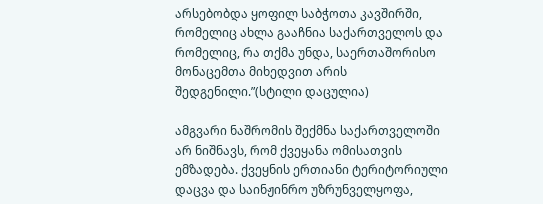არსებობდა ყოფილ საბჭოთა კავშირში, რომელიც ახლა გააჩნია საქართველოს და რომელიც, რა თქმა უნდა, საერთაშორისო მონაცემთა მიხედვით არის შედგენილი.”(სტილი დაცულია)

ამგვარი ნაშრომის შექმნა საქართველოში არ ნიშნავს, რომ ქვეყანა ომისათვის ემზადება. ქვეყნის ერთიანი ტერიტორიული დაცვა და საინჟინრო უზრუნველყოფა,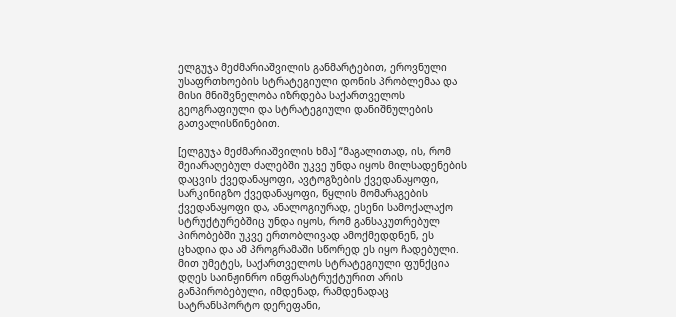ელგუჯა მეძმარიაშვილის განმარტებით, ეროვნული უსაფრთხოების სტრატეგიული დონის პრობლემაა და მისი მნიშვნელობა იზრდება საქართველოს გეოგრაფიული და სტრატეგიული დანიშნულების გათვალისწინებით.

[ელგუჯა მეძმარიაშვილის ხმა] “მაგალითად, ის, რომ შეიარაღებულ ძალებში უკვე უნდა იყოს მილსადენების დაცვის ქვედანაყოფი, ავტოგზების ქვედანაყოფი, სარკინიგზო ქვედანაყოფი, წყლის მომარაგების ქვედანაყოფი და, ანალოგიურად, ესენი სამოქალაქო სტრუქტურებშიც უნდა იყოს, რომ განსაკუთრებულ პირობებში უკვე ერთობლივად ამოქმედდნენ, ეს ცხადია და ამ პროგრამაში სწორედ ეს იყო ჩადებული. მით უმეტეს, საქართველოს სტრატეგიული ფუნქცია დღეს საინჟინრო ინფრასტრუქტურით არის განპირობებული, იმდენად, რამდენადაც სატრანსპორტო დერეფანი,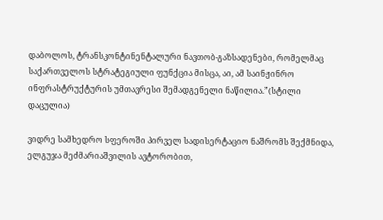დაბოლოს, ტრანსკონტინენტალური ნავთობ-გაზსადენები, რომელმაც საქართველოს სტრატეგიული ფუნქცია მისცა, აი, ამ საინჟინრო ინფრასტრუქტურის უმთავრესი შემადგენელი ნაწილია.”(სტილი დაცულია)

ვიდრე სამხედრო სფეროში პირველ სადისერტაციო ნაშრომს შექმნიდა, ელგუჯა მეძმარიაშვილის ავტორობით,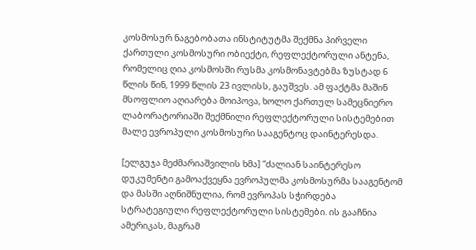კოსმოსურ ნაგებობათა ინსტიტუტმა შექმნა პირველი ქართული კოსმოსური ობიექტი, რეფლექტორული ანტენა, რომელიც ღია კოსმოსში რუსმა კოსმონავტებმა ზუსტად 6 წლის წინ, 1999 წლის 23 ივლისს, გაუშვეს. ამ ფაქტმა მაშინ მსოფლიო აღიარება მოიპოვა, ხოლო ქართულ სამეცნიერო ლაბორატორიაში შექმნილი რეფლექტორული სისტემებით მალე ევროპული კოსმოსური სააგენტოც დაინტერესდა.

[ელგუჯა მეძმარიაშვილის ხმა] “ძალიან საინტერესო დუკუმენტი გამოაქვეყნა ევროპულმა კოსმოსურმა სააგენტომ და მასში აღნიშნულია, რომ ევროპას სჭირდება სტრატეგიული რეფლექტორული სისტემები. ის გააჩნია ამერიკას, მაგრამ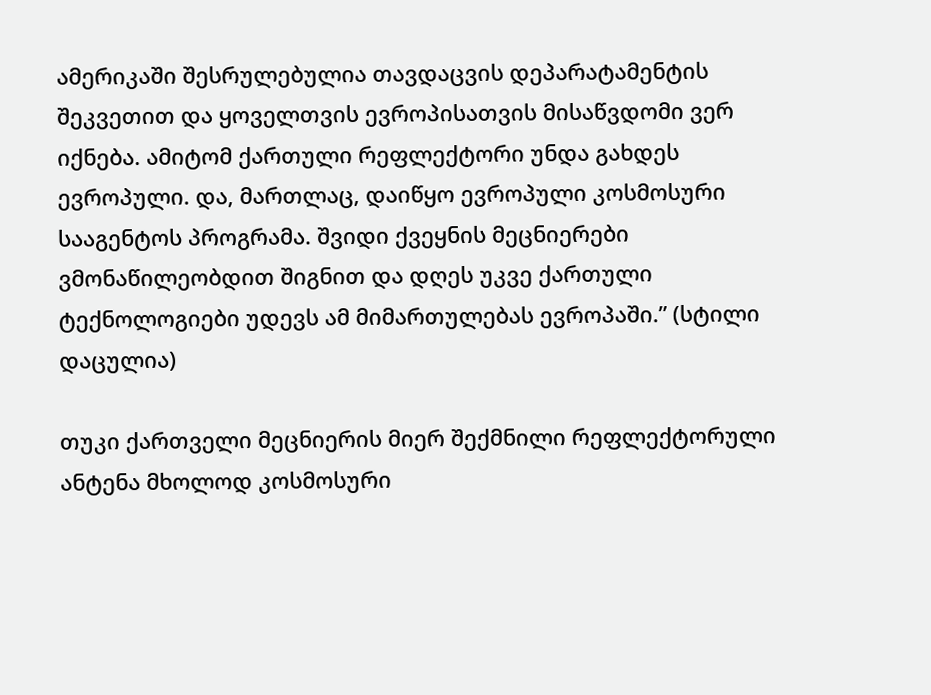ამერიკაში შესრულებულია თავდაცვის დეპარატამენტის შეკვეთით და ყოველთვის ევროპისათვის მისაწვდომი ვერ იქნება. ამიტომ ქართული რეფლექტორი უნდა გახდეს ევროპული. და, მართლაც, დაიწყო ევროპული კოსმოსური სააგენტოს პროგრამა. შვიდი ქვეყნის მეცნიერები ვმონაწილეობდით შიგნით და დღეს უკვე ქართული ტექნოლოგიები უდევს ამ მიმართულებას ევროპაში.” (სტილი დაცულია)

თუკი ქართველი მეცნიერის მიერ შექმნილი რეფლექტორული ანტენა მხოლოდ კოსმოსური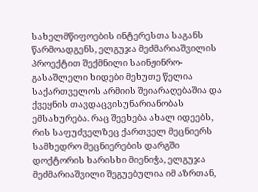სახელმწიფოების ინტერესთა საგანს წარმოადგენს, ელგუჯა მეძმარიაშვილის პროექტით შექმნილი საინჟინრო-გასაშლელი ხიდები მეხუთე წელია საქართველოს არმიის შეიარაღებაშია და ქვეყნის თავდაცვისუნარიანობას ემსახურება. რაც შეეხება ახალ იდეებს, რის საფუძველზეც ქართველ მეცნიერს სამხედრო მეცნიერების დარგში დოქტორის ხარისხი მიენიჭა, ელგუჯა მეძმარიაშვილი შეგუებულია იმ აზრთან,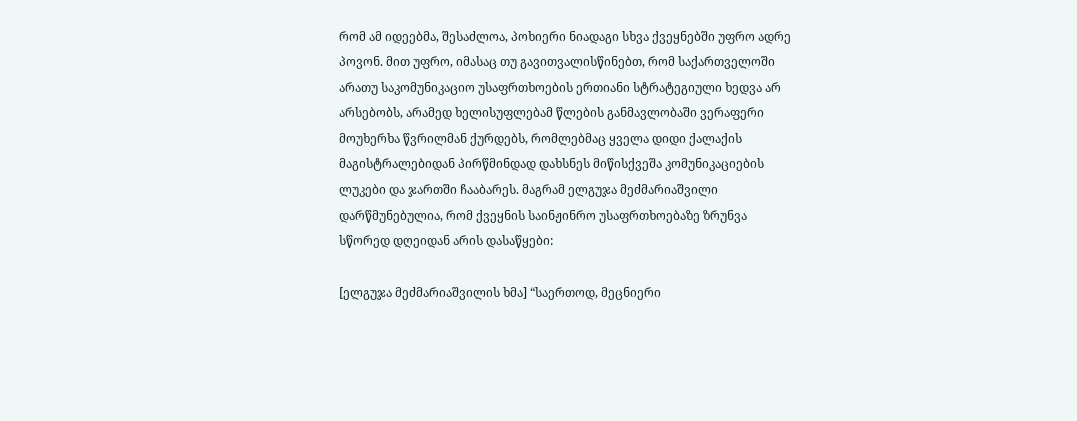რომ ამ იდეებმა, შესაძლოა, პოხიერი ნიადაგი სხვა ქვეყნებში უფრო ადრე პოვონ. მით უფრო, იმასაც თუ გავითვალისწინებთ, რომ საქართველოში არათუ საკომუნიკაციო უსაფრთხოების ერთიანი სტრატეგიული ხედვა არ არსებობს, არამედ ხელისუფლებამ წლების განმავლობაში ვერაფერი მოუხერხა წვრილმან ქურდებს, რომლებმაც ყველა დიდი ქალაქის მაგისტრალებიდან პირწმინდად დახსნეს მიწისქვეშა კომუნიკაციების ლუკები და ჯართში ჩააბარეს. მაგრამ ელგუჯა მეძმარიაშვილი დარწმუნებულია, რომ ქვეყნის საინჟინრო უსაფრთხოებაზე ზრუნვა სწორედ დღეიდან არის დასაწყები:

[ელგუჯა მეძმარიაშვილის ხმა] “საერთოდ, მეცნიერი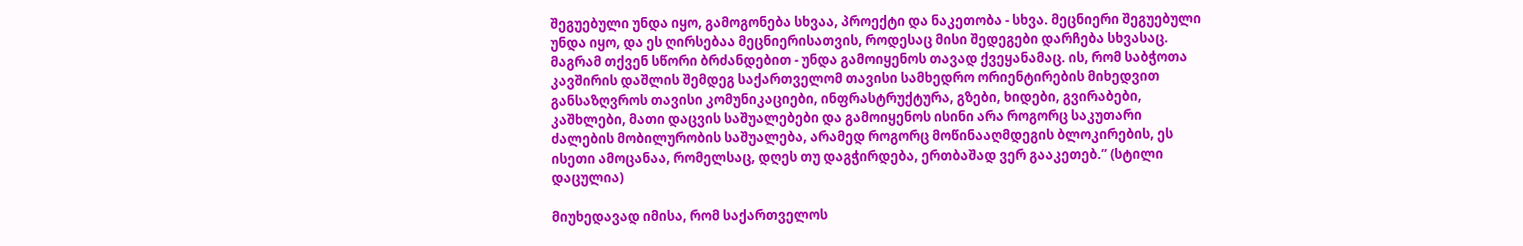შეგუებული უნდა იყო, გამოგონება სხვაა, პროექტი და ნაკეთობა - სხვა. მეცნიერი შეგუებული უნდა იყო, და ეს ღირსებაა მეცნიერისათვის, როდესაც მისი შედეგები დარჩება სხვასაც. მაგრამ თქვენ სწორი ბრძანდებით - უნდა გამოიყენოს თავად ქვეყანამაც. ის, რომ საბჭოთა კავშირის დაშლის შემდეგ საქართველომ თავისი სამხედრო ორიენტირების მიხედვით განსაზღვროს თავისი კომუნიკაციები, ინფრასტრუქტურა, გზები, ხიდები, გვირაბები, კაშხლები, მათი დაცვის საშუალებები და გამოიყენოს ისინი არა როგორც საკუთარი ძალების მობილურობის საშუალება, არამედ როგორც მოწინააღმდეგის ბლოკირების, ეს ისეთი ამოცანაა, რომელსაც, დღეს თუ დაგჭირდება, ერთბაშად ვერ გააკეთებ.” (სტილი დაცულია)

მიუხედავად იმისა, რომ საქართველოს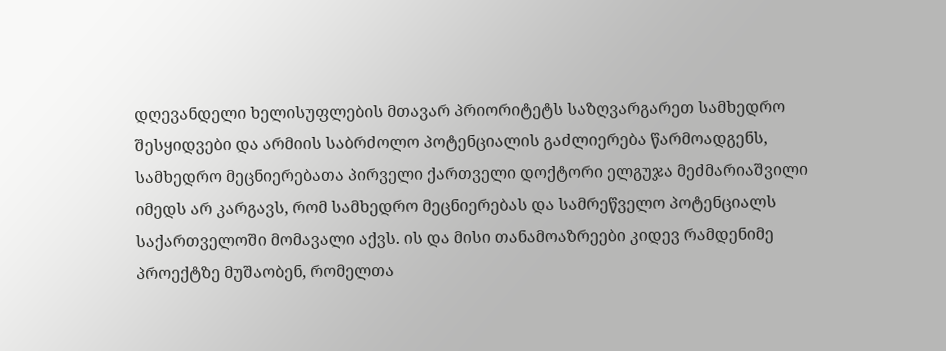დღევანდელი ხელისუფლების მთავარ პრიორიტეტს საზღვარგარეთ სამხედრო შესყიდვები და არმიის საბრძოლო პოტენციალის გაძლიერება წარმოადგენს, სამხედრო მეცნიერებათა პირველი ქართველი დოქტორი ელგუჯა მეძმარიაშვილი იმედს არ კარგავს, რომ სამხედრო მეცნიერებას და სამრეწველო პოტენციალს საქართველოში მომავალი აქვს. ის და მისი თანამოაზრეები კიდევ რამდენიმე პროექტზე მუშაობენ, რომელთა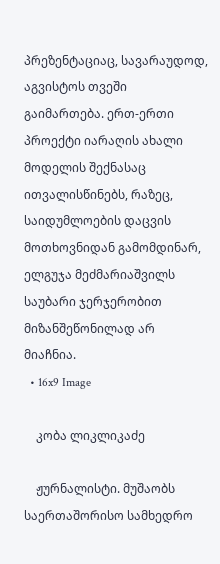პრეზენტაციაც, სავარაუდოდ, აგვისტოს თვეში გაიმართება. ერთ-ერთი პროექტი იარაღის ახალი მოდელის შექნასაც ითვალისწინებს, რაზეც, საიდუმლოების დაცვის მოთხოვნიდან გამომდინარ, ელგუჯა მეძმარიაშვილს საუბარი ჯერჯერობით მიზანშეწონილად არ მიაჩნია.
  • 16x9 Image

    კობა ლიკლიკაძე

    ჟურნალისტი. მუშაობს საერთაშორისო სამხედრო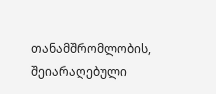თანამშრომლობის, შეიარაღებული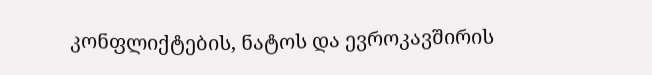კონფლიქტების, ნატოს და ევროკავშირის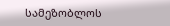სამეზობლოს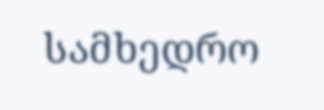სამხედრო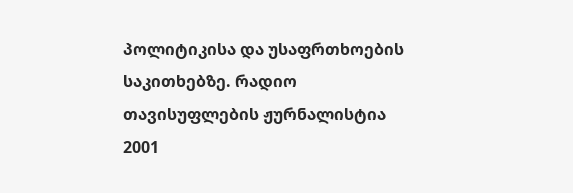პოლიტიკისა და უსაფრთხოების საკითხებზე. რადიო თავისუფლების ჟურნალისტია 2001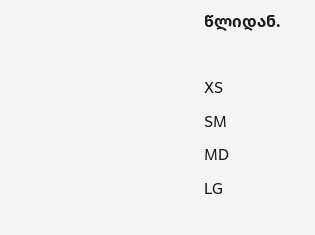წლიდან.

XS
SM
MD
LG